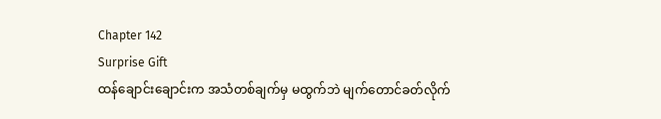Chapter 142
Surprise Gift
ထန်ချောင်းချောင်းက အသံတစ်ချက်မှ မထွက်ဘဲ မျက်တောင်ခတ်လိုက်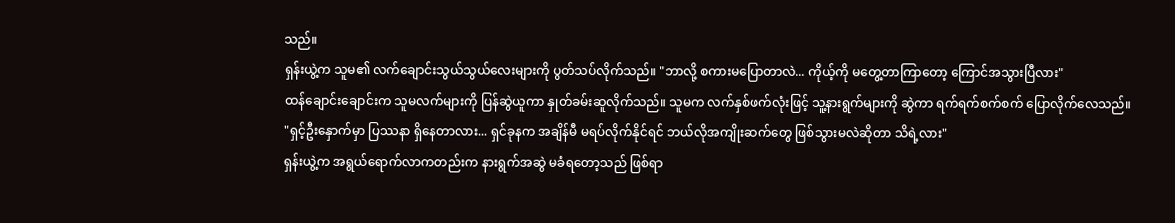သည်။
ရှန်းယွဲ့က သူမ၏ လက်ချောင်းသွယ်သွယ်လေးများကို ပွတ်သပ်လိုက်သည်။ "ဘာလို့ စကားမပြောတာလဲ... ကိုယ့်ကို မတွေ့တာကြာတော့ ကြောင်အသွားပြီလား"
ထန်ချောင်းချောင်းက သူမလက်များကို ပြန်ဆွဲယူကာ နှုတ်ခမ်းဆူလိုက်သည်။ သူမက လက်နှစ်ဖက်လုံးဖြင့် သူ့နားရွက်များကို ဆွဲကာ ရက်ရက်စက်စက် ပြောလိုက်လေသည်။
"ရှင့်ဦးနှောက်မှာ ပြဿနာ ရှိနေတာလား... ရှင်ခုနက အချိန်မီ မရပ်လိုက်နိုင်ရင် ဘယ်လိုအကျိုးဆက်တွေ ဖြစ်သွားမလဲဆိုတာ သိရဲ့လား"
ရှန်းယွဲ့က အရွယ်ရောက်လာကတည်းက နားရွက်အဆွဲ မခံရတော့သည် ဖြစ်ရာ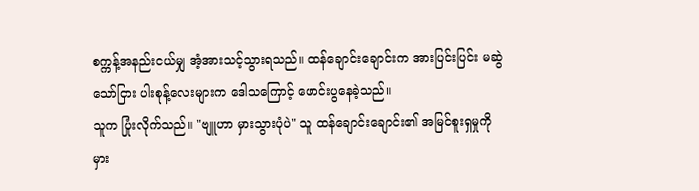စက္ကန့်အနည်းငယ်မျှ အံ့အားသင့်သွားရသည်။ ထန်ချောင်းချောင်းက အားပြင်းပြင်း မဆွဲသော်ငြား ပါးစုန့်လေးများက ဒေါသကြောင့် ဖောင်းပွနေခဲ့သည်။
သူက ပြုံးလိုက်သည်။ "ဗျူဟာ မှားသွားပုံပဲ" သူ ထန်ချောင်းချောင်း၏ အမြင်စူးရှမှုကို မှား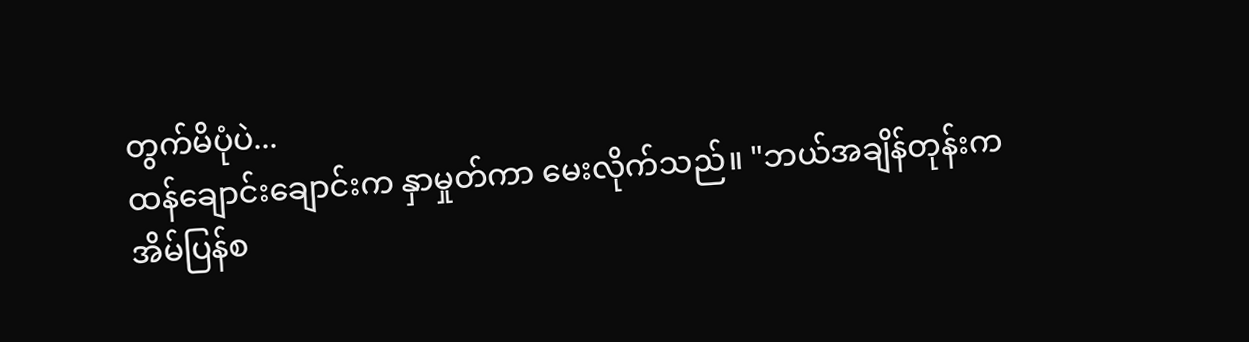တွက်မိပုံပဲ...
ထန်ချောင်းချောင်းက နှာမှုတ်ကာ မေးလိုက်သည်။ "ဘယ်အချိန်တုန်းက အိမ်ပြန်စ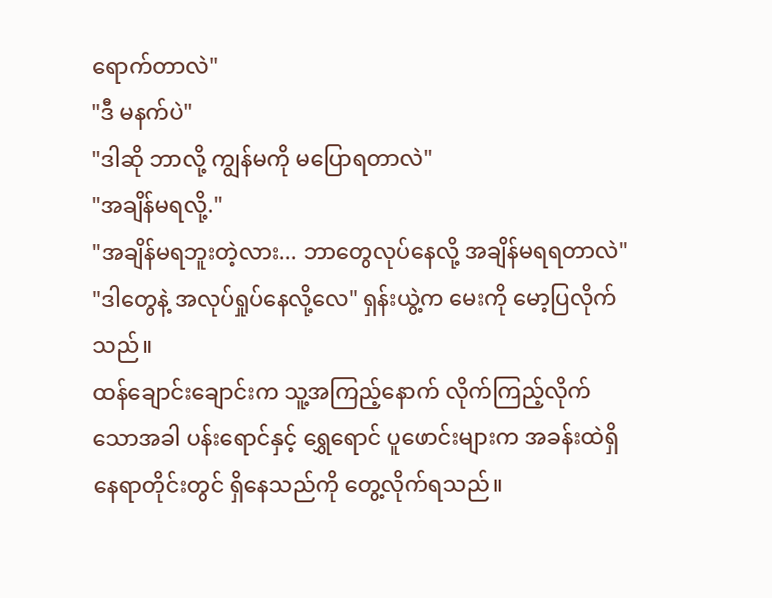ရောက်တာလဲ"
"ဒီ မနက်ပဲ"
"ဒါဆို ဘာလို့ ကျွန်မကို မပြောရတာလဲ"
"အချိန်မရလို့."
"အချိန်မရဘူးတဲ့လား... ဘာတွေလုပ်နေလို့ အချိန်မရရတာလဲ"
"ဒါတွေနဲ့ အလုပ်ရှုပ်နေလို့လေ" ရှန်းယွဲ့က မေးကို မော့ပြလိုက်သည်။
ထန်ချောင်းချောင်းက သူ့အကြည့်နောက် လိုက်ကြည့်လိုက်သောအခါ ပန်းရောင်နှင့် ရွှေရောင် ပူဖောင်းများက အခန်းထဲရှိ နေရာတိုင်းတွင် ရှိနေသည်ကို တွေ့လိုက်ရသည်။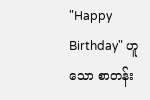"Happy Birthday" ဟူသော စာတန်း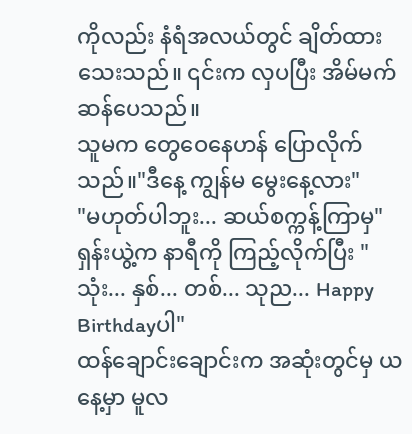ကိုလည်း နံရံအလယ်တွင် ချိတ်ထားသေးသည်။ ၎င်းက လှပပြီး အိမ်မက်ဆန်ပေသည်။
သူမက တွေဝေနေဟန် ပြောလိုက်သည်။"ဒီနေ့ ကျွန်မ မွေးနေ့လား"
"မဟုတ်ပါဘူး... ဆယ်စက္ကန့်ကြာမှ" ရှန်းယွဲ့က နာရီကို ကြည့်လိုက်ပြီး "သုံး... နှစ်... တစ်... သုည... Happy Birthdayပါ"
ထန်ချောင်းချောင်းက အဆုံးတွင်မှ ယနေ့မှာ မူလ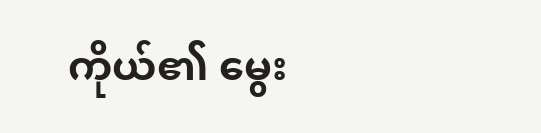ကိုယ်၏ မွေး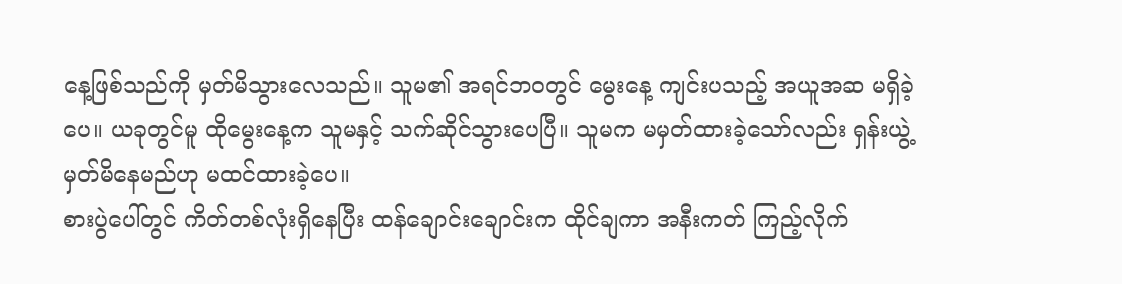နေ့ဖြစ်သည်ကို မှတ်မိသွားလေသည်။ သူမ၏ အရင်ဘဝတွင် မွေးနေ့ ကျင်းပသည့် အယူအဆ မရှိခဲ့ပေ။ ယခုတွင်မူ ထိုမွေးနေ့က သူမနှင့် သက်ဆိုင်သွားပေပြီ။ သူမက မမှတ်ထားခဲ့သော်လည်း ရှန်းယွဲ့ မှတ်မိနေမည်ဟု မထင်ထားခဲ့ပေ။
စားပွဲပေါ်တွင် ကိတ်တစ်လုံးရှိနေပြီး ထန်ချောင်းချောင်းက ထိုင်ချကာ အနီးကတ် ကြည့်လိုက်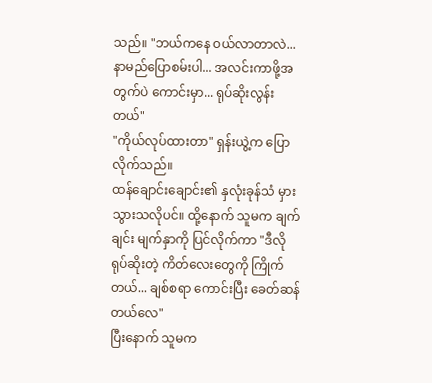သည်။ "ဘယ်ကနေ ဝယ်လာတာလဲ... နာမည်ပြောစမ်းပါ... အလင်းကာဖို့အတွက်ပဲ ကောင်းမှာ... ရုပ်ဆိုးလွန်းတယ်"
"ကိုယ်လုပ်ထားတာ" ရှန်းယွဲ့က ပြောလိုက်သည်။
ထန်ချောင်းချောင်း၏ နှလုံးခုန်သံ မှားသွားသလိုပင်။ ထို့နောက် သူမက ချက်ချင်း မျက်နှာကို ပြင်လိုက်ကာ "ဒီလို ရုပ်ဆိုးတဲ့ ကိတ်လေးတွေကို ကြိုက်တယ်... ချစ်စရာ ကောင်းပြီး ခေတ်ဆန်တယ်လေ"
ပြီးနောက် သူမက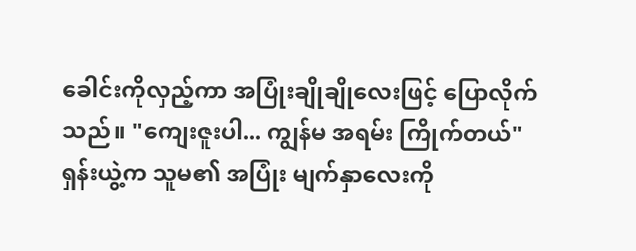ခေါင်းကိုလှည့်ကာ အပြုံးချိုချိုလေးဖြင့် ပြောလိုက်သည်။ "ကျေးဇူးပါ... ကျွန်မ အရမ်း ကြိုက်တယ်"
ရှန်းယွဲ့က သူမ၏ အပြုံး မျက်နှာလေးကို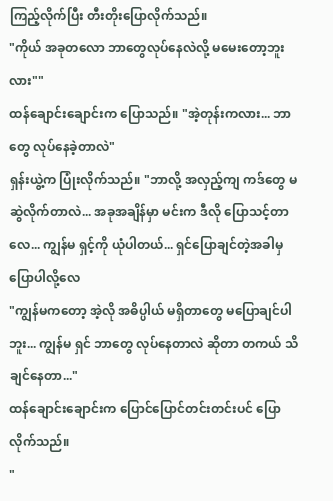ကြည့်လိုက်ပြီး တီးတိုးပြောလိုက်သည်။
"ကိုယ် အခုတလော ဘာတွေလုပ်နေလဲလို့ မမေးတော့ဘူးလား""
ထန်ချောင်းချောင်းက ပြောသည်။ "အဲ့တုန်းကလား... ဘာတွေ လုပ်နေခဲ့တာလဲ"
ရှန်းယွဲ့က ပြုံးလိုက်သည်။ "ဘာလို့ အလှည့်ကျ ကဒ်တွေ မဆွဲလိုက်တာလဲ... အခုအချိန်မှာ မင်းက ဒီလို ပြောသင့်တာလေ... ကျွန်မ ရှင့်ကို ယုံပါတယ်... ရှင်ပြောချင်တဲ့အခါမှ ပြောပါလို့လေ
"ကျွန်မကတော့ အဲ့လို အဓိပ္ပါယ် မရှိတာတွေ မပြောချင်ပါဘူး... ကျွန်မ ရှင် ဘာတွေ လုပ်နေတာလဲ ဆိုတာ တကယ် သိချင်နေတာ..."
ထန်ချောင်းချောင်းက ပြောင်ပြောင်တင်းတင်းပင် ပြောလိုက်သည်။
"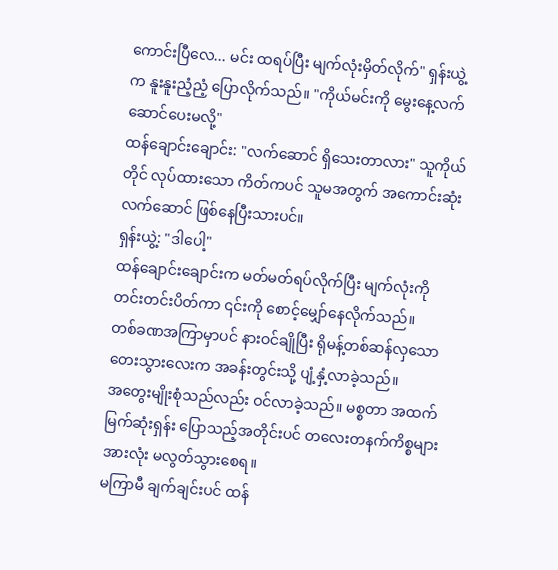ကောင်းပြီလေ... မင်း ထရပ်ပြီး မျက်လုံးမှိတ်လိုက်" ရှန်းယွဲ့က နူးနူးညံ့ညံ့ ပြောလိုက်သည်။ "ကိုယ်မင်းကို မွေးနေ့လက်ဆောင်ပေးမလို့"
ထန်ချောင်းချောင်း: "လက်ဆောင် ရှိသေးတာလား" သူကိုယ်တိုင် လုပ်ထားသော ကိတ်ကပင် သူမအတွက် အကောင်းဆုံးလက်ဆောင် ဖြစ်နေပြီးသားပင်။
ရှန်းယွဲ့: "ဒါပေါ့"
ထန်ချောင်းချောင်းက မတ်မတ်ရပ်လိုက်ပြီး မျက်လုံးကို တင်းတင်းပိတ်ကာ ၎င်းကို စောင့်မျှော်နေလိုက်သည်။
တစ်ခဏအကြာမှာပင် နားဝင်ချိုပြီး ရိုမန့်တစ်ဆန်လှသော တေးသွားလေးက အခန်းတွင်းသို့ ပျံ့နှံ့လာခဲ့သည်။
အတွေးမျိုးစုံသည်လည်း ဝင်လာခဲ့သည်။ မစ္စတာ အထက်မြက်ဆုံးရှန်း ပြောသည့်အတိုင်းပင် တလေးတနက်ကိစ္စများအားလုံး မလွတ်သွားစေရ။
မကြာမီ ချက်ချင်းပင် ထန်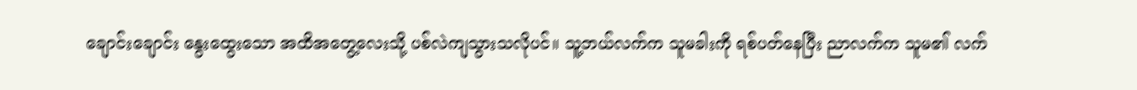ချောင်းချောင်း နွေးထွေးသော အထိအတွေ့လေးသို့ ပစ်လဲကျသွားသလိုပင်။ သူ့ဘယ်လက်က သူမခါးကို ရစ်ပတ်နေပြီး ညာလက်က သူမ၏ လက်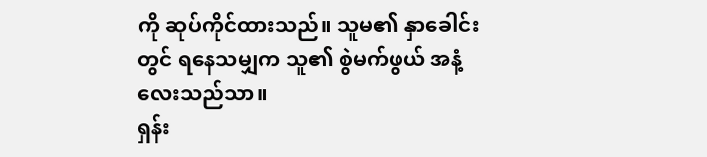ကို ဆုပ်ကိုင်ထားသည်။ သူမ၏ နှာခေါင်းတွင် ရနေသမျှက သူ၏ စွဲမက်ဖွယ် အနံ့လေးသည်သာ။
ရှန်း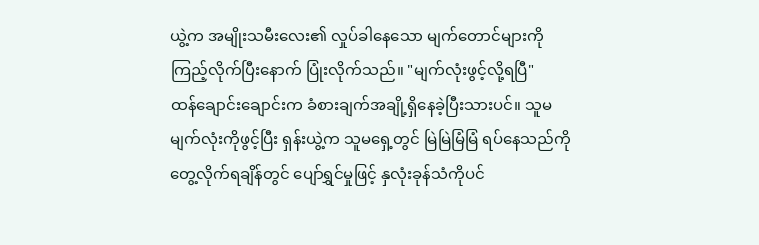ယွဲ့က အမျိုးသမီးလေး၏ လှုပ်ခါနေသော မျက်တောင်များကို ကြည့်လိုက်ပြီးနောက် ပြုံးလိုက်သည်။ "မျက်လုံးဖွင့်လို့ရပြီ"
ထန်ချောင်းချောင်းက ခံစားချက်အချို့ရှိနေခဲ့ပြီးသားပင်။ သူမမျက်လုံးကိုဖွင့်ပြီး ရှန်းယွဲ့က သူမရှေ့တွင် မြဲမြဲမြံမြံ ရပ်နေသည်ကို တွေ့လိုက်ရချိန်တွင် ပျော်ရွှင်မှုဖြင့် နှလုံးခုန်သံကိုပင်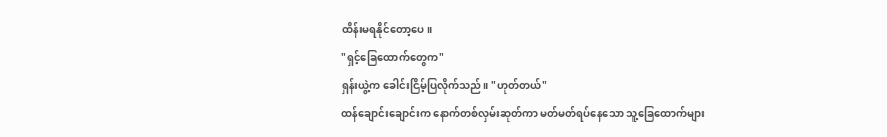ထိန်းမရနိုင်တော့ပေ။
"ရှင့်ခြေထောက်တွေက"
ရှန်းယွဲ့က ခေါင်းငြိမ့်ပြလိုက်သည်။ "ဟုတ်တယ်"
ထန်ချောင်းချောင်းက နောက်တစ်လှမ်းဆုတ်ကာ မတ်မတ်ရပ်နေသော သူ့ခြေထောက်များ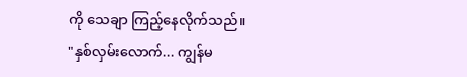ကို သေချာ ကြည့်နေလိုက်သည်။
"နှစ်လှမ်းလောက်... ကျွန်မ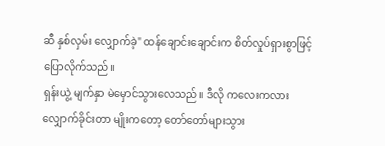ဆီ နှစ်လှမ်း လျှောက်ခဲ့" ထန်ချောင်းချောင်းက စိတ်လှုပ်ရှားစွာဖြင့် ပြောလိုက်သည်။
ရှန်းယွဲ့ မျက်နှာ မဲမှောင်သွားလေသည်။ ဒီလို ကလေးကလား လျှောက်ခိုင်းတာ မျိုးကတော့ တော်တော်များသွား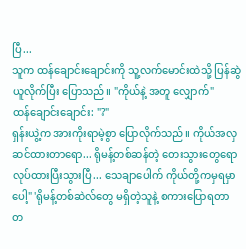ပြီ...
သူက ထန်ချောင်းချောင်းကို သူ့လက်မောင်းထဲသို့ ပြန်ဆွဲယူလိုက်ပြီး ပြောသည်။ "ကိုယ်နဲ့ အတူ လျှောက်"
ထန်ချောင်းချောင်း: "?"
ရှန်းယွဲ့က အားကိုးရာမဲ့စွာ ပြောလိုက်သည်။ ကိုယ်အလှဆင်ထားတာရော... ရိုမန့်တစ်ဆန်တဲ့ တေးသွားတွေရော လုပ်ထားပြီးသွားပြီ... သေချာပေါက် ကိုယ်တို့ကမှရမှာပေါ့" 'ရိုမန့်တစ်ဆဲလ်တွေ မရှိတဲ့သူနဲ့ စကားပြောရတာ တ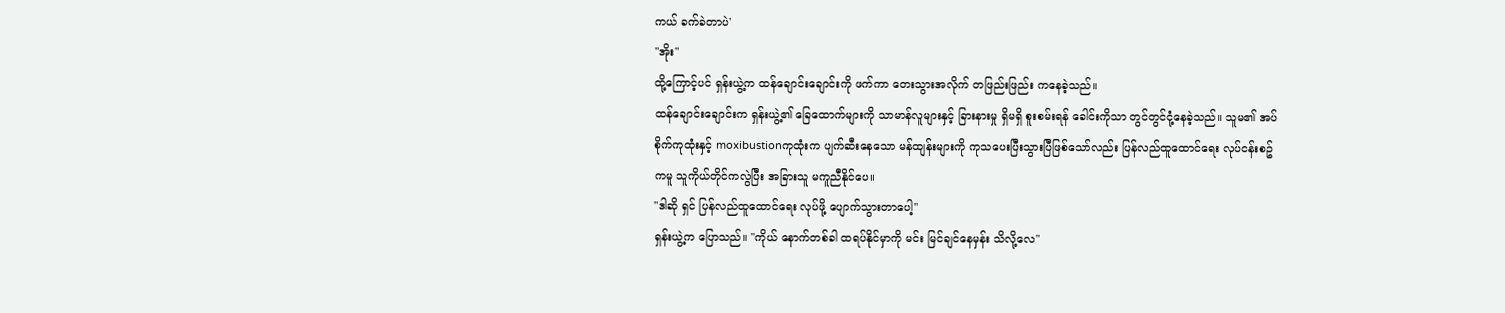ကယ် ခက်ခဲတာပဲ'
"အိုး"
ထို့ကြောင့်ပင် ရှန်းယွဲ့က ထန်ချောင်းချောင်းကို ဖက်ကာ တေးသွားအလိုက် တဖြည်းဖြည်း ကနေခဲ့သည်။
ထန်ချောင်းချောင်းက ရှန်းယွဲ့၏ ခြေထောက်များကို သာမာန်လူများနှင့် ခြားနားမှု ရှိမရှိ စူးစမ်းရန် ခေါင်းကိုသာ တွင်တွင်ငုံ့နေခဲ့သည်။ သူမ၏ အပ်စိုက်ကုထုံးနှင့် moxibustionကုထုံးက ပျက်ဆီးနေသော မန်ထျန်းများကို ကုသပေးပြီးသွားပြီဖြစ်သော်လည်း ပြန်လည်ထူထောင်ရေး လုပ်ငန်းစဥ်ကမူ သူကိုယ်တိုင်ကလွဲပြီး အခြားသူ မကူညီနိုင်ပေ။
"ဒါဆို ရှင် ပြန်လည်ထူထောင်ရေး လုပ်ဖို့ ပျောက်သွားတာပေါ့"
ရှန်းယွဲ့က ပြောသည်။ "ကိုယ် နောက်တစ်ခါ ထရပ်နိုင်မှာကို မင်း မြင်ချင်နေမှန်း သိလို့လေ"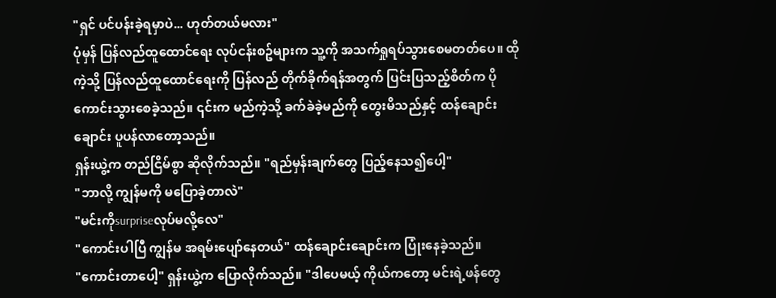"ရှင် ပင်ပန်းခဲ့ရမှာပဲ... ဟုတ်တယ်မလား"
ပုံမှန် ပြန်လည်ထူထောင်ရေး လုပ်ငန်းစဥ်များက သူ့ကို အသက်ရှုရပ်သွားစေမတတ်ပေ။ ထိုကဲ့သို့ ပြန်လည်ထူထောင်ရေးကို ပြန်လည် တိုက်ခိုက်ရန်အတွက် ပြင်းပြသည့်စိတ်က ပိုကောင်းသွားစေခဲ့သည်။ ၎င်းက မည်ကဲ့သို့ ခက်ခဲခဲ့မည်ကို တွေးမိသည်နှင့် ထန်ချောင်းချောင်း ပူပန်လာတော့သည်။
ရှန်းယွဲ့က တည်ငြိမ်စွာ ဆိုလိုက်သည်။ "ရည်မှန်းချက်တွေ ပြည့်နေသ၍ပေါ့"
"ဘာလို့ ကျွန်မကို မပြောခဲ့တာလဲ"
"မင်းကိုsurpriseလုပ်မလို့လေ"
"ကောင်းပါပြီ ကျွန်မ အရမ်းပျော်နေတယ်" ထန်ချောင်းချောင်းက ပြုံးနေခဲ့သည်။
"ကောင်းတာပေါ့" ရှန်းယွဲ့က ပြောလိုက်သည်။ "ဒါပေမယ့် ကိုယ်ကတော့ မင်းရဲ့ဖန်တွေ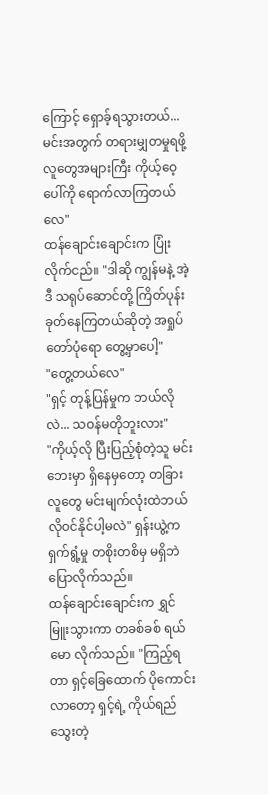ကြောင့် ရှောခ့်ရသွားတယ်... မင်းအတွက် တရားမျှတမှုရဖို့ လူတွေအများကြီး ကိုယ့်ဝေ့ပေါ်ကို ရောက်လာကြတယ်လေ"
ထန်ချောင်းချောင်းက ပြုံးလိုက်ငည်။ "ဒါဆို ကျွန်မနဲ့ အဲ့ဒီ သရုပ်ဆောင်တို့ ကြိတ်ပုန်းခုတ်နေကြတယ်ဆိုတဲ့ အရှုပ်တော်ပုံရော တွေ့မှာပေါ့"
"တွေ့တယ်လေ"
"ရှင့် တုန့်ပြန်မှုက ဘယ်လိုလဲ... သဝန်မတိုဘူးလား"
"ကိုယ့်လို ပြီးပြည့်စုံတဲ့သူ မင်းဘေးမှာ ရှိနေမှတော့ တခြားလူတွေ မင်းမျက်လုံးထဲဘယ်လိုဝင်နိုင်ပါ့မလဲ" ရှန်းယွဲ့က ရှက်ရွံ့မှု တစိုးတစိမှ မရှိဘဲ ပြောလိုက်သည်။
ထန်ချောင်းချောင်းက ရွှင်မြူးသွားကာ တခစ်ခစ် ရယ်မော လိုက်သည်။ "ကြည့်ရတာ ရှင့်ခြေထောက် ပိုကောင်းလာတော့ ရှင့်ရဲ့ ကိုယ်ရည်သွေးတဲ့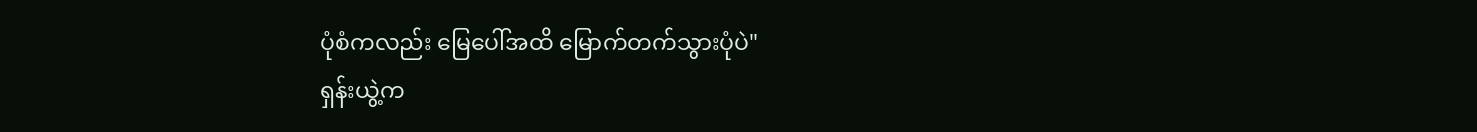ပုံစံကလည်း မြေပေါ်အထိ မြောက်တက်သွားပုံပဲ"
ရှန်းယွဲ့က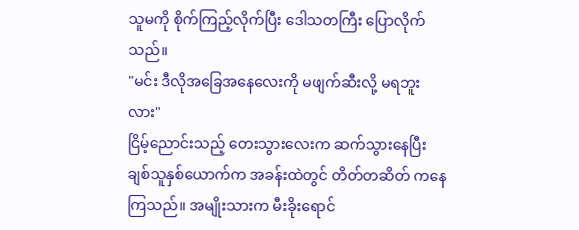သူမကို စိုက်ကြည့်လိုက်ပြီး ဒေါသတကြီး ပြောလိုက်သည်။
"မင်း ဒီလိုအခြေအနေလေးကို မဖျက်ဆီးလို့ မရဘူးလား"
ငြိမ့်ညောင်းသည့် တေးသွားလေးက ဆက်သွားနေပြီး ချစ်သူနှစ်ယောက်က အခန်းထဲတွင် တိတ်တဆိတ် ကနေကြသည်။ အမျိုးသားက မီးခိုးရောင်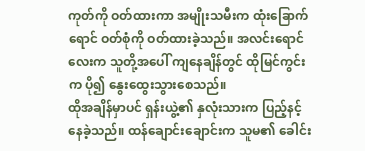ကုတ်ကို ဝတ်ထားကာ အမျိုးသမီးက ထုံးခြောက်ရောင် ဝတ်စုံကို ဝတ်ထားခဲ့သည်။ အလင်းရောင်လေးက သူတို့အပေါ် ကျနေချိန်တွင် ထိုမြင်ကွင်းက ပို၍ နွေးထွေးသွားစေသည်။
ထိုအချိန်မှာပင် ရှန်းယွဲ့၏ နှလုံးသားက ပြည့်နင့်နေခဲ့သည်။ ထန်ချောင်းချောင်းက သူမ၏ ခေါင်း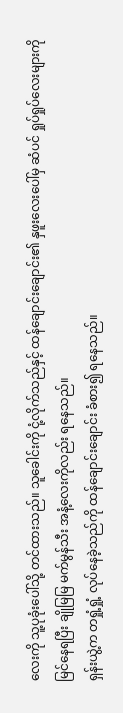လေးကို သူ့ပုခုံးပေါ်သို့ တင်ထားသည်။ သူခေါင်းကို ငုံ့လိုက်သည်နှင့် ထန်ချောင်းချောင်း၏ နှဖူးလေးပေါ်မှ ဆံပင် ရှုပ်ရှုပ်လေးများကို မြင်နေရပြီး ချိုမြမြ မက်မွန်သီး အနံ့လေးကိုလည်း ရနေသည်။
ရှန်းယွဲ့က တရှုံ့ရှုံ့ လုပ်နေခဲ့သည်ကို ထန်ချောင်းချောင်း ခံစား၍ ရနေသည်။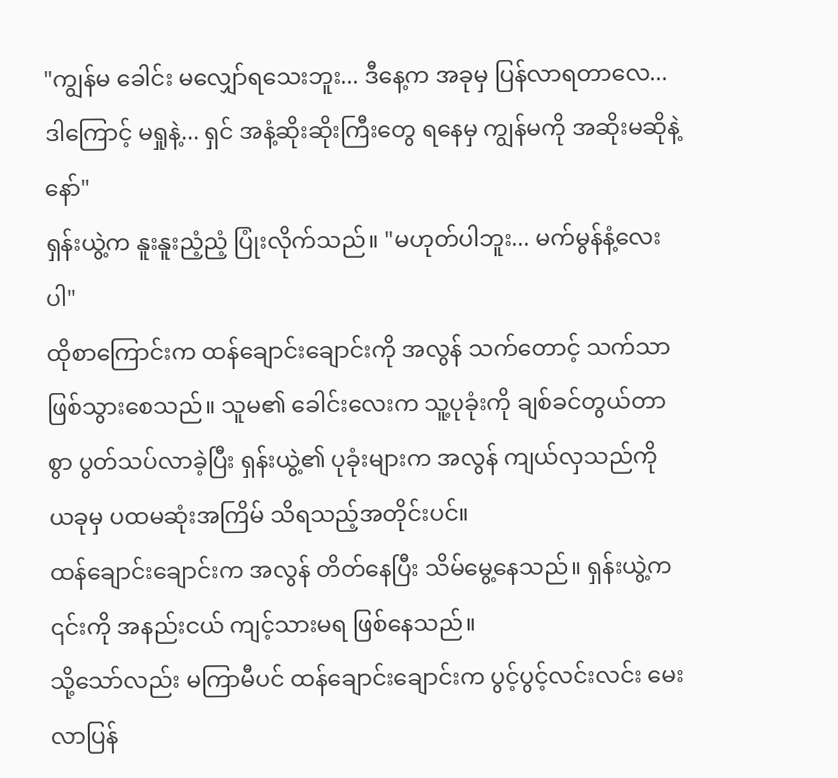"ကျွန်မ ခေါင်း မလျှော်ရသေးဘူး... ဒီနေ့က အခုမှ ပြန်လာရတာလေ... ဒါကြောင့် မရှုနဲ့... ရှင် အနံ့ဆိုးဆိုးကြီးတွေ ရနေမှ ကျွန်မကို အဆိုးမဆိုနဲ့နော်"
ရှန်းယွဲ့က နူးနူးညံ့ညံ့ ပြုံးလိုက်သည်။ "မဟုတ်ပါဘူး... မက်မွန်နံ့လေးပါ"
ထိုစာကြောင်းက ထန်ချောင်းချောင်းကို အလွန် သက်တောင့် သက်သာ ဖြစ်သွားစေသည်။ သူမ၏ ခေါင်းလေးက သူ့ပုခုံးကို ချစ်ခင်တွယ်တာစွာ ပွတ်သပ်လာခဲ့ပြီး ရှန်းယွဲ့၏ ပုခုံးများက အလွန် ကျယ်လှသည်ကို ယခုမှ ပထမဆုံးအကြိမ် သိရသည့်အတိုင်းပင်။
ထန်ချောင်းချောင်းက အလွန် တိတ်နေပြီး သိမ်မွေ့နေသည်။ ရှန်းယွဲ့က ၎င်းကို အနည်းငယ် ကျင့်သားမရ ဖြစ်နေသည်။
သို့သော်လည်း မကြာမီပင် ထန်ချောင်းချောင်းက ပွင့်ပွင့်လင်းလင်း မေးလာပြန်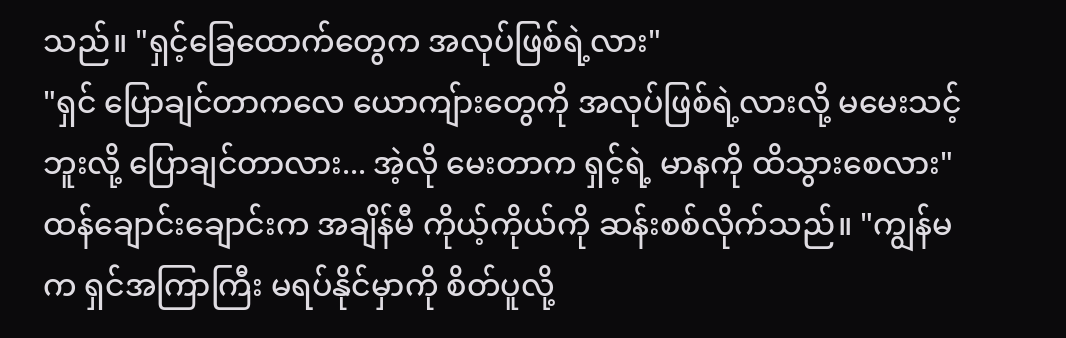သည်။ "ရှင့်ခြေထောက်တွေက အလုပ်ဖြစ်ရဲ့လား"
"ရှင် ပြောချင်တာကလေ ယောကျ်ားတွေကို အလုပ်ဖြစ်ရဲ့လားလို့ မမေးသင့်ဘူးလို့ ပြောချင်တာလား... အဲ့လို မေးတာက ရှင့်ရဲ့ မာနကို ထိသွားစေလား" ထန်ချောင်းချောင်းက အချိန်မီ ကိုယ့်ကိုယ်ကို ဆန်းစစ်လိုက်သည်။ "ကျွန်မက ရှင်အကြာကြီး မရပ်နိုင်မှာကို စိတ်ပူလို့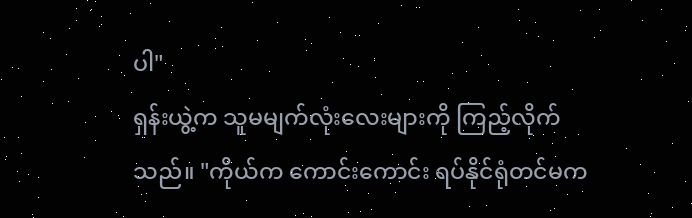ပါ"
ရှန်းယွဲ့က သူမမျက်လုံးလေးများကို ကြည့်လိုက်သည်။ "ကိုယ်က ကောင်းကောင်း ရပ်နိုင်ရုံတင်မက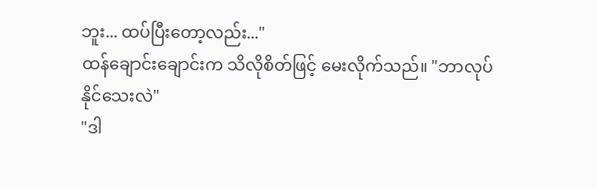ဘူး... ထပ်ပြီးတော့လည်း..."
ထန်ချောင်းချောင်းက သိလိုစိတ်ဖြင့် မေးလိုက်သည်။ "ဘာလုပ်နိုင်သေးလဲ"
"ဒါ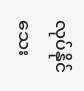လုပ်နိုင်သေး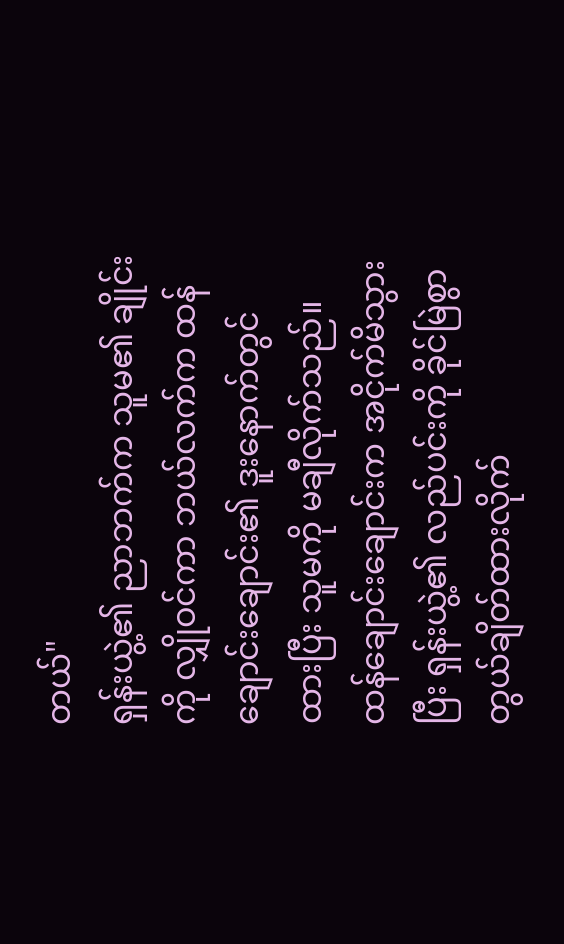တယ်"
ရှန်းယွဲ့၏ ညာဘက်က သူမ၏ ချိုင်းကို လျှိုဝင်ကာ ဘယ်လက်က ထန်ချောင်းချောင်း၏ ဒူးနောက်တွင် ထားပြီး သူမကို မချီလိုက်သည်။
ထန်ချောင်းချောင်းက အငိုက်မိသွားပြီး ရှန်းယွဲ့၏ လည်ပင်းကို ခိုင်မြဲစွာ တွယ်ချိတ်ထားလိုက်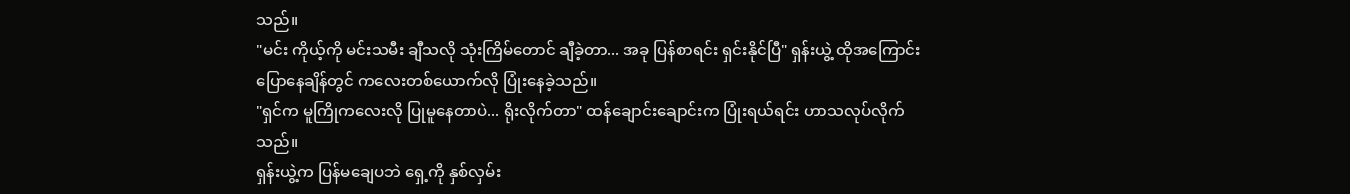သည်။
"မင်း ကိုယ့်ကို မင်းသမီး ချီသလို သုံးကြိမ်တောင် ချီခဲ့တာ... အခု ပြန်စာရင်း ရှင်းနိုင်ပြီ" ရှန်းယွဲ့ ထိုအကြောင်း ပြောနေချိန်တွင် ကလေးတစ်ယောက်လို ပြုံးနေခဲ့သည်။
"ရှင်က မူကြိုကလေးလို ပြုမူနေတာပဲ... ရိုးလိုက်တာ" ထန်ချောင်းချောင်းက ပြုံးရယ်ရင်း ဟာသလုပ်လိုက်သည်။
ရှန်းယွဲ့က ပြန်မချေပဘဲ ရှေ့ကို နှစ်လှမ်း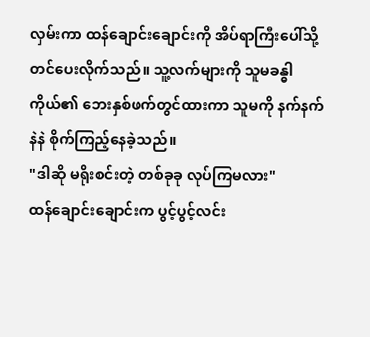လှမ်းကာ ထန်ချောင်းချောင်းကို အိပ်ရာကြီးပေါ်သို့ တင်ပေးလိုက်သည်။ သူ့လက်များကို သူမခန္ဓါကိုယ်၏ ဘေးနှစ်ဖက်တွင်ထားကာ သူမကို နက်နက်နဲနဲ စိုက်ကြည့်နေခဲ့သည်။
"ဒါဆို မရိုးစင်းတဲ့ တစ်ခုခု လုပ်ကြမလား"
ထန်ချောင်းချောင်းက ပွင့်ပွင့်လင်း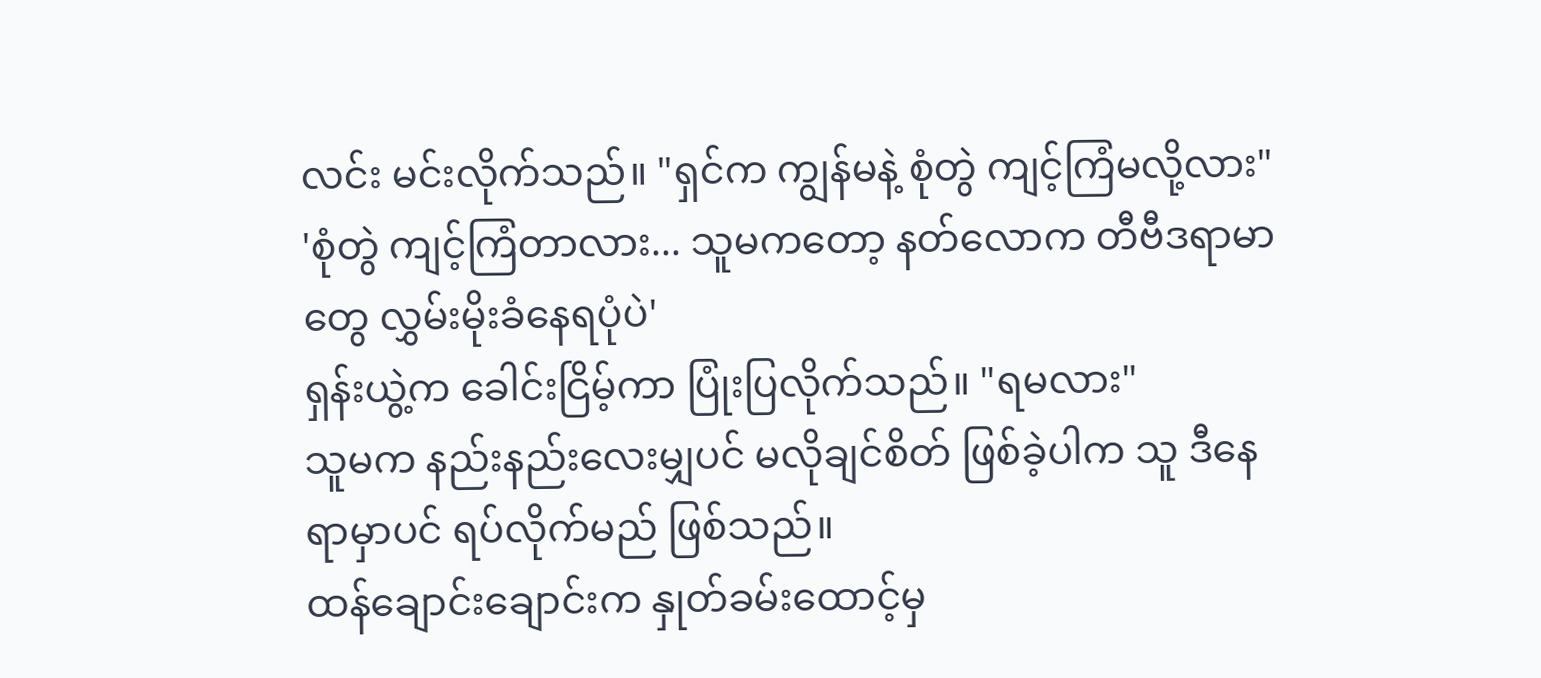လင်း မင်းလိုက်သည်။ "ရှင်က ကျွန်မနဲ့ စုံတွဲ ကျင့်ကြံမလို့လား"
'စုံတွဲ ကျင့်ကြံတာလား... သူမကတော့ နတ်လောက တီဗီဒရာမာတွေ လွှမ်းမိုးခံနေရပုံပဲ'
ရှန်းယွဲ့က ခေါင်းငြိမ့်ကာ ပြုံးပြလိုက်သည်။ "ရမလား"
သူမက နည်းနည်းလေးမျှပင် မလိုချင်စိတ် ဖြစ်ခဲ့ပါက သူ ဒီနေရာမှာပင် ရပ်လိုက်မည် ဖြစ်သည်။
ထန်ချောင်းချောင်းက နှုတ်ခမ်းထောင့်မှ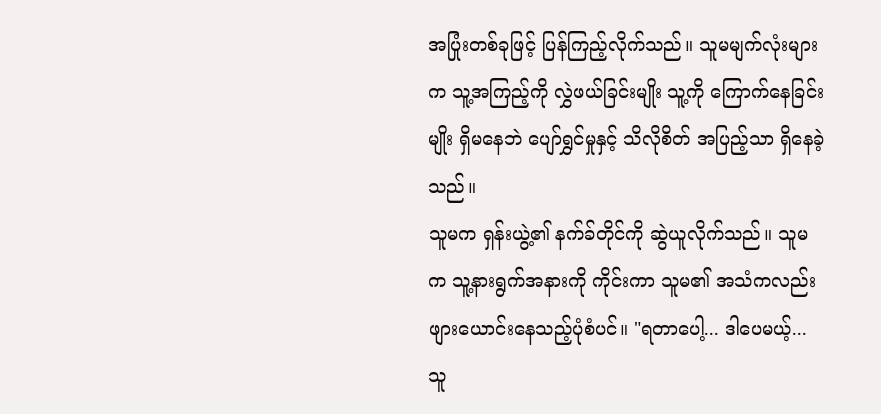အပြုံးတစ်ခုဖြင့် ပြန်ကြည့်လိုက်သည်။ သူမမျက်လုံးများက သူ့အကြည့်ကို လွှဲဖယ်ခြင်းမျိုး သူ့ကို ကြောက်နေခြင်းမျိုး ရှိမနေဘဲ ပျော်ရွှင်မှုနှင့် သိလိုစိတ် အပြည့်သာ ရှိနေခဲ့သည်။
သူမက ရှန်းယွဲ့၏ နက်ခ်တိုင်ကို ဆွဲယူလိုက်သည်။ သူမက သူ့နားရွက်အနားကို ကိုင်းကာ သူမ၏ အသံကလည်း ဖျားယောင်းနေသည့်ပုံစံပင်။ "ရတာပေါ့... ဒါပေမယ့်...
သူ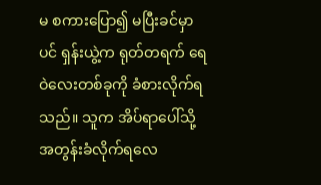မ စကားပြော၍ မပြီးခင်မှာပင် ရှန်းယွဲ့က ရုတ်တရက် ရေဝဲလေးတစ်ခုကို ခံစားလိုက်ရသည်။ သူက အိပ်ရာပေါ်သို့ အတွန်းခံလိုက်ရလေ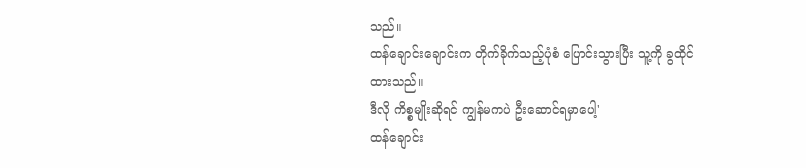သည်။
ထန်ချောင်းချောင်းက တိုက်ခိုက်သည့်ပုံစံ ပြောင်းသွားပြီး သူ့ကို ခွထိုင်ထားသည်။
ဒီလို ကိစ္စမျိုးဆိုရင် ကျွန်မကပဲ ဦးဆောင်ရမှာပေါ့'
ထန်ချောင်း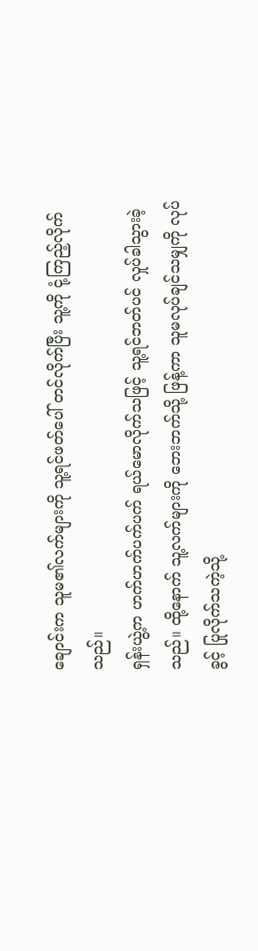ချောင်းက သူမ၏လက်များကို သူ့ရင်ဖတ်ပေါ် တင်လိုက်ပြီး သူ့ကို ငုံ့ကြည့်လိုက်သည်။
ရှန်းယွဲ့က ဟက်ဟက်ပက်ပက် ရယ်မောလိုက်သဖြင့် သူ့ရင်ဘတ်ပင် လှုပ်ခါသွားခဲ့သည်။ ထို့နောက် သူ့လက်များကို ဘေးဘက်သို့ ဖြန့်ကာ သူမလုပ်ချင်သမျှကို လုပ်ခွင့် ပြုလိုက်သကဲ့သို့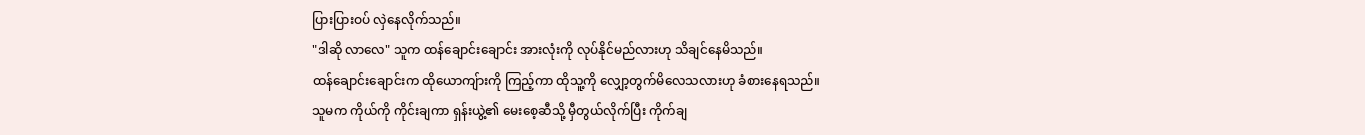ပြားပြားဝပ် လှဲနေလိုက်သည်။
"ဒါဆို လာလေ" သူက ထန်ချောင်းချောင်း အားလုံးကို လုပ်နိုင်မည်လားဟု သိချင်နေမိသည်။
ထန်ချောင်းချောင်းက ထိုယောကျ်ားကို ကြည့်ကာ ထိုသူ့ကို လျှော့တွက်မိလေသလားဟု ခံစားနေရသည်။
သူမက ကိုယ်ကို ကိုင်းချကာ ရှန်းယွဲ့၏ မေးစေ့ဆီသို့ မှီတွယ်လိုက်ပြီး ကိုက်ချ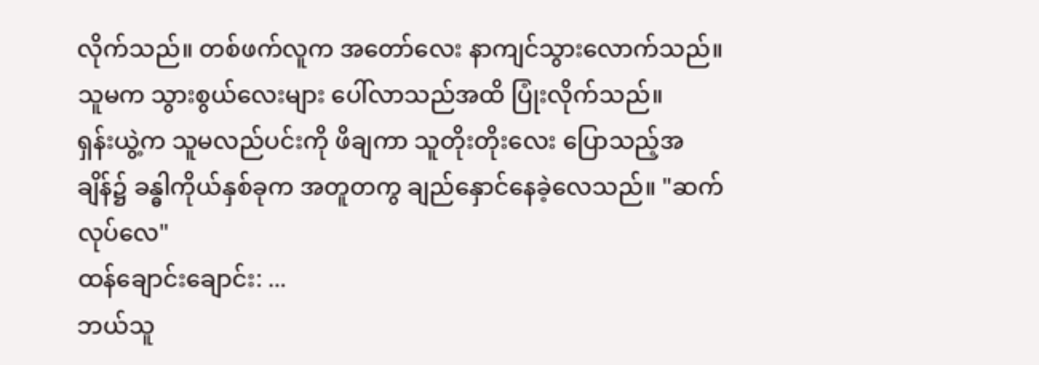လိုက်သည်။ တစ်ဖက်လူက အတော်လေး နာကျင်သွားလောက်သည်။ သူမက သွားစွယ်လေးများ ပေါ်လာသည်အထိ ပြုံးလိုက်သည်။
ရှန်းယွဲ့က သူမလည်ပင်းကို ဖိချကာ သူတိုးတိုးလေး ပြောသည့်အချိန်၌ ခန္ဓါကိုယ်နှစ်ခုက အတူတကွ ချည်နှောင်နေခဲ့လေသည်။ "ဆက်လုပ်လေ"
ထန်ချောင်းချောင်း: ...
ဘယ်သူ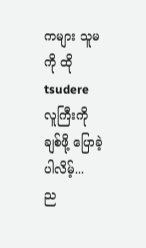ကများ သူမကို ထို tsudere လူကြီးကို ချစ်ဖို့ ပြောခဲ့ပါလိမ့်...
ည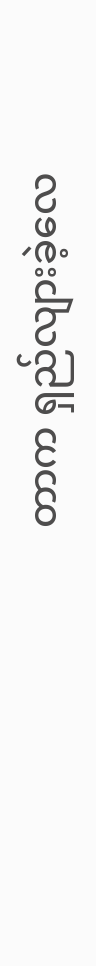တာက ရှည်လျားခဲ့လေ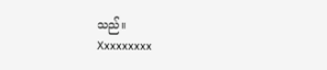သည်။
Xxxxxxxxx